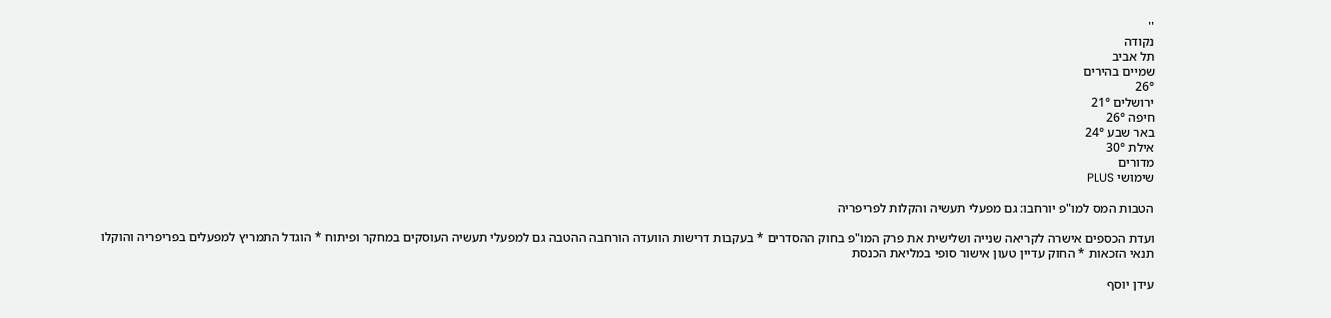''
נקודה
תל אביב
שמיים בהירים
26°
ירושלים 21°
חיפה 26°
באר שבע 24°
אילת 30°
מדורים
שימושי PLUS

הטבות המס למו"פ יורחבו: גם מפעלי תעשיה והקלות לפריפריה

ועדת הכספים אישרה לקריאה שנייה ושלישית את פרק המו"פ בחוק ההסדרים * בעקבות דרישות הוועדה הורחבה ההטבה גם למפעלי תעשיה העוסקים במחקר ופיתוח * הוגדל התמריץ למפעלים בפריפריה והוקלו תנאי הזכאות * החוק עדיין טעון אישור סופי במליאת הכנסת

עידן יוסף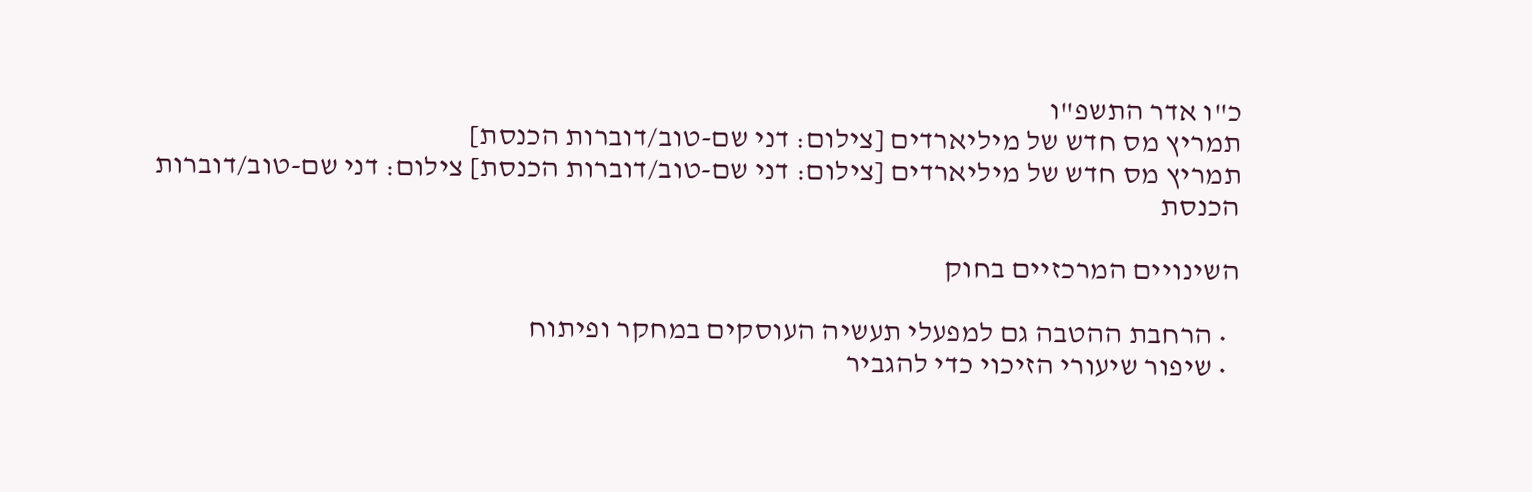כ"ו אדר התשפ"ו
תמריץ מס חדש של מיליארדים [צילום: דני שם-טוב/דוברות הכנסת]
תמריץ מס חדש של מיליארדים [צילום: דני שם-טוב/דוברות הכנסת] צילום: דני שם-טוב/דוברות הכנסת

השינויים המרכזיים בחוק

  • הרחבת ההטבה גם למפעלי תעשיה העוסקים במחקר ופיתוח
  • שיפור שיעורי הזיכוי כדי להגביר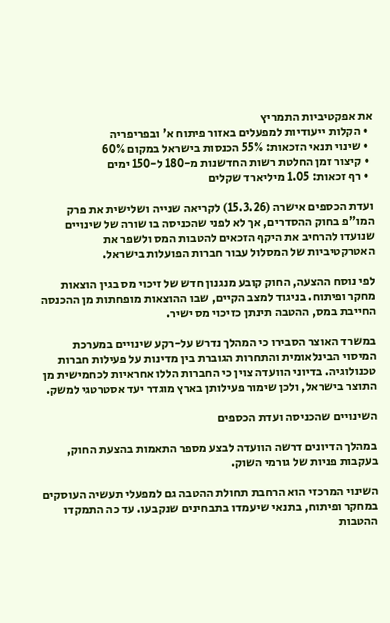את אפקטיביות התמריץ
  • הקלות ייעודיות למפעלים באזור פיתוח א' ובפריפריה
  • שינוי תנאי הזכאות: 55% הכנסות בישראל במקום 60%
  • קיצור זמן החלטת רשות החדשנות מ-180 ל-150 ימים
  • רף זכאות: 1.05 מיליארד שקלים

ועדת הכספים אישרה (15.3.26) לקריאה שנייה ושלישית את פרק המו"פ בחוק ההסדרים, אך לא לפני שהכניסה בו שורה של שינויים שנועדו להרחיב את היקף הזכאים להטבות המס ולשפר את האטרקטיביות של המסלול עבור חברות הפועלות בישראל.

לפי נוסח ההצעה, החוק קובע מנגנון חדש של זיכוי מס בגין הוצאות מחקר ופיתוח. בניגוד למצב הקיים, שבו ההוצאות מופחתות מן ההכנסה החייבת במס, ההטבה תינתן כזיכוי מס ישיר.

במשרד האוצר הסבירו כי המהלך נדרש על-רקע שינויים במערכת המיסוי הבינלאומית והתחרות הגוברת בין מדינות על פעילות חברות טכנולוגיה. בדיוני הוועדה צוין כי החברות הללו אחראיות לכחמישית מן התוצר בישראל, ולכן שימור פעילותן בארץ מוגדר יעד אסטרטגי למשק.

השינויים שהכניסה ועדת הכספים

במהלך הדיונים דרשה הוועדה לבצע מספר התאמות בהצעת החוק, בעקבות פניות של גורמי השוק.

השינוי המרכזי הוא הרחבת תחולת ההטבה גם למפעלי תעשיה העוסקים במחקר ופיתוח, בתנאי שיעמדו בתבחינים שנקבעו. עד כה התמקדו ההטבות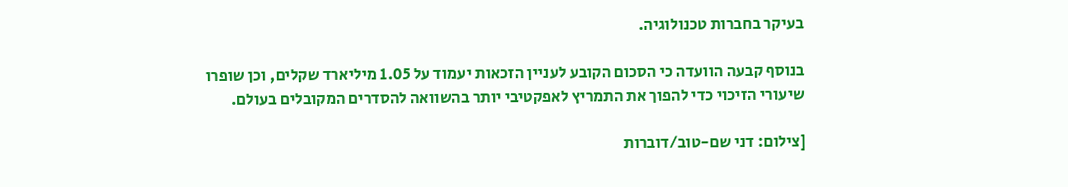בעיקר בחברות טכנולוגיה.

בנוסף קבעה הוועדה כי הסכום הקובע לעניין הזכאות יעמוד על 1.05 מיליארד שקלים, וכן שופרו שיעורי הזיכוי כדי להפוך את התמריץ לאפקטיבי יותר בהשוואה להסדרים המקובלים בעולם.

[צילום: דני שם-טוב/דוברות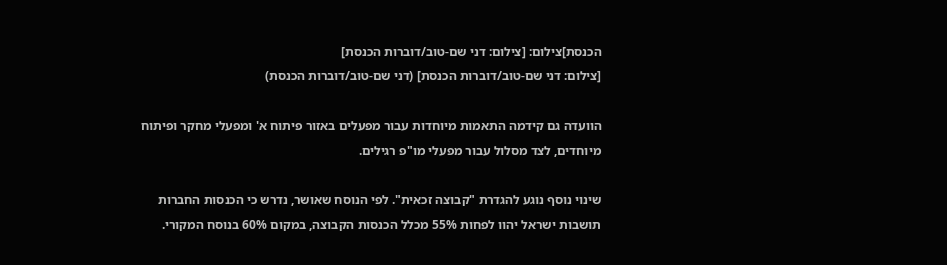הכנסת]צילום: [צילום: דני שם-טוב/דוברות הכנסת]
[צילום: דני שם-טוב/דוברות הכנסת] (דני שם-טוב/דוברות הכנסת)

הוועדה גם קידמה התאמות מיוחדות עבור מפעלים באזור פיתוח א' ומפעלי מחקר ופיתוח מיוחדים, לצד מסלול עבור מפעלי מו"פ רגילים.

שינוי נוסף נוגע להגדרת "קבוצה זכאית". לפי הנוסח שאושר, נדרש כי הכנסות החברות תושבות ישראל יהוו לפחות 55% מכלל הכנסות הקבוצה, במקום 60% בנוסח המקורי.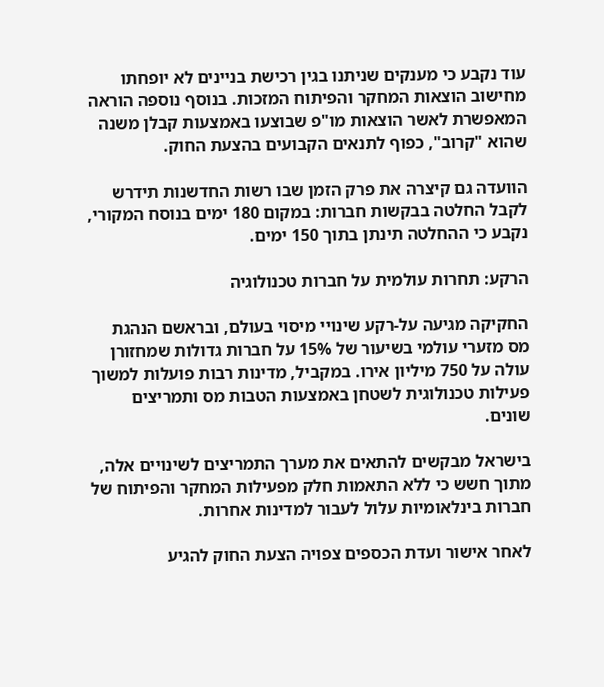עוד נקבע כי מענקים שניתנו בגין רכישת בניינים לא יופחתו מחישוב הוצאות המחקר והפיתוח המזכות. בנוסף נוספה הוראה המאפשרת לאשר הוצאות מו"פ שבוצעו באמצעות קבלן משנה שהוא "קרוב", כפוף לתנאים הקבועים בהצעת החוק.

הוועדה גם קיצרה את פרק הזמן שבו רשות החדשנות תידרש לקבל החלטה בבקשות חברות: במקום 180 ימים בנוסח המקורי, נקבע כי ההחלטה תינתן בתוך 150 ימים.

הרקע: תחרות עולמית על חברות טכנולוגיה

החקיקה מגיעה על-רקע שינויי מיסוי בעולם, ובראשם הנהגת מס מזערי עולמי בשיעור של 15% על חברות גדולות שמחזורן עולה על 750 מיליון אירו. במקביל, מדינות רבות פועלות למשוך פעילות טכנולוגית לשטחן באמצעות הטבות מס ותמריצים שונים.

בישראל מבקשים להתאים את מערך התמריצים לשינויים אלה, מתוך חשש כי ללא התאמות חלק מפעילות המחקר והפיתוח של חברות בינלאומיות עלול לעבור למדינות אחרות.

לאחר אישור ועדת הכספים צפויה הצעת החוק להגיע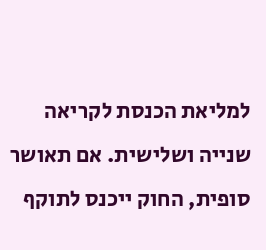למליאת הכנסת לקריאה שנייה ושלישית. אם תאושר סופית, החוק ייכנס לתוקף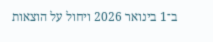ב־1 בינואר 2026 ויחול על הוצאות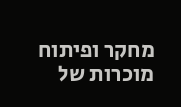מחקר ופיתוח מוכרות של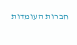חברות העומדות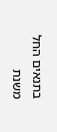בתנאים החל משנת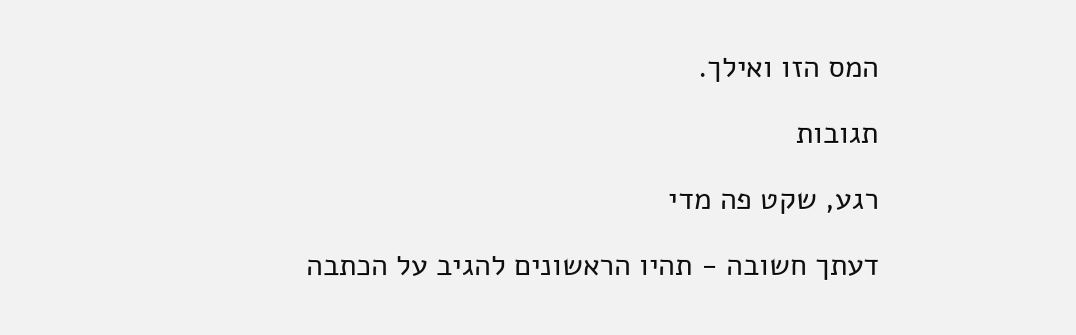המס הזו ואילך.

תגובות

רגע, שקט פה מדי

דעתך חשובה - תהיו הראשונים להגיב על הכתבה